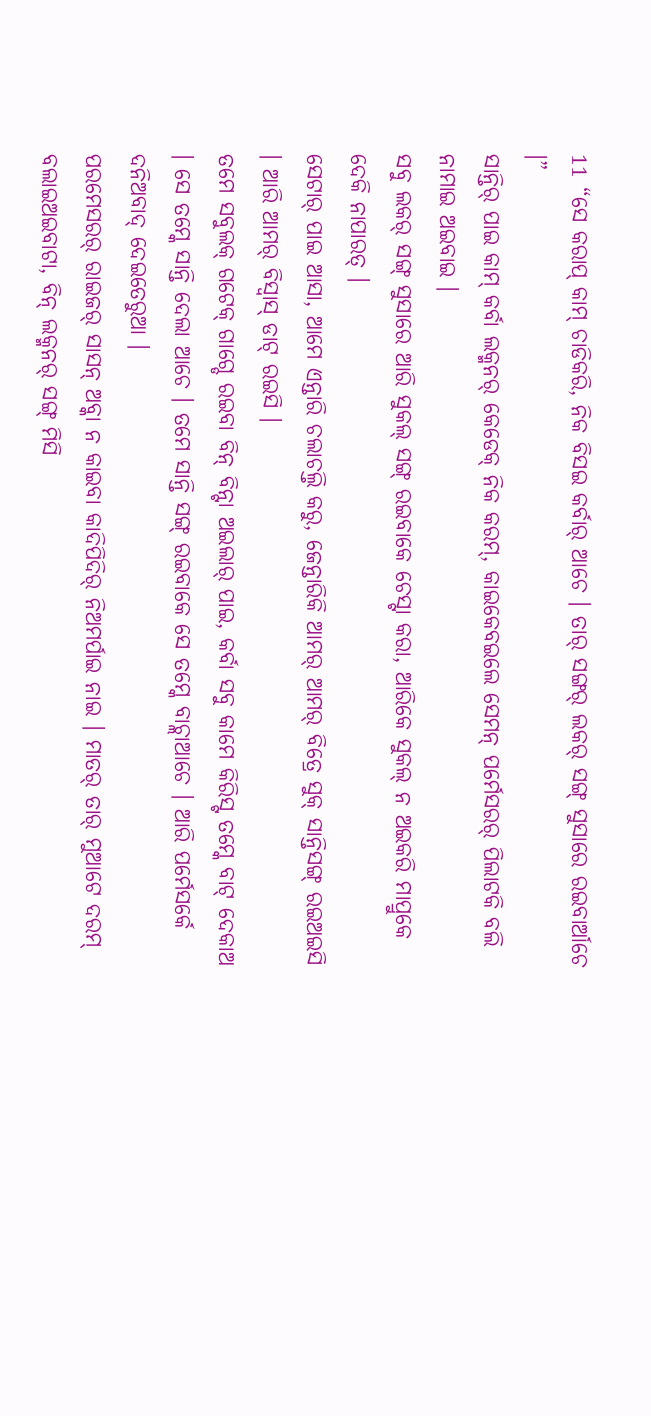11 “ସେ କରାପ୍ କାମ୍ ଚାଡିକରି, ନିକ ବିସଇ କର୍ବାର୍ ଆଚେ । ତାର୍ ସଙ୍ଗର୍ ଲକର୍ ସଙ୍ଗ୍ ସୁସାରେ ରଇବାର୍ଆଚେ ।”
ସାନ୍ତିର୍ ପାଇ କାମ୍ କର୍ବା ଲକ୍ମନର୍ କେଡେକ୍ ନିକ କରମ୍, କାଇକେବଇଲେ ସେମନ୍ ପର୍ମେସରର୍ ପିଲାଟକି ବଲି ନାମାଇ ଅଇବାଇ ।
ସବୁ ଲକର୍ ସଙ୍ଗ୍ ସୁସାରେ ଆରି ସୁକଲ୍ ସଙ୍ଗ୍ ରଇବାକେ ଚେସ୍ଟା କରା, ଆରିକେ ସୁକଲ୍ ନ ଅଇକରି ମାପ୍ରୁକେ ଦେକି ନାପାରତ୍ ।
ସେଟାର୍ ପାଇ ଆସା, ଆମେ ଏନ୍ତାରି ଚଲାଚଲ୍ତି କରୁ, ଜେନ୍ତାରିକି ଆମର୍ ଆମର୍ ବିତ୍ରେ ସୁକ୍ ସାନ୍ତିସଙ୍ଗ୍ ରଇଅଇସି । ଆରି ଆମର୍ ବିସ୍ବାସ୍ ଡାଟ୍ ରଇସି ।
ତମେ ସବୁଲକ୍ ଗଟେକ୍ ଗାଗ୍ଡେ ରଇବା ବିନ୍ ବିନ୍ଟା ଅଇଲାର୍ ପାଇ, କର୍ବା ସବୁ କାମେ କିରିସ୍ଟ ତମ୍କେ ବାଟ୍ ଦେକାଅ । ସେ ତମ୍କେ ସାନ୍ତି ଦେଲା ଆଚେ । ତମେ ସାନ୍ତି ସଙ୍ଗ୍ ରଇବାକେ ସେ ତମ୍କେ ବାଚ୍ଲାଆଚେ । ଆରି ପର୍ମେସର୍କେ ଦନିଅବାଦ୍ ଦେଇତେରୁଆ ।
ପରମେସରର୍ ରାଇଜର୍ ସାସନ୍ ଅବ୍କା ନ କାଇବା କାଦିପିଦିର୍ ନିଅମର୍ପାଇ ନାଇ । ମାତର୍ ତାର୍ ମୁଆଟେ ଦରମ୍ ବଲାଇଅଇବାଟା, ବିନ୍ ଲକ୍ମନର୍ ସଙ୍ଗ୍ ମିସି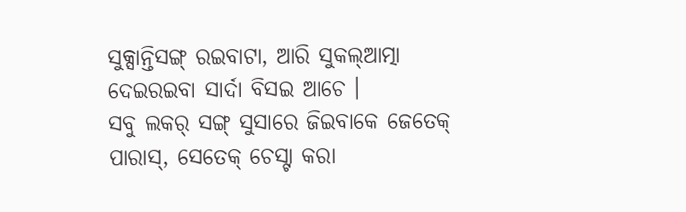ସୁକ୍ସାନ୍ତିସଙ୍ଗ୍ ରଇବାଟା, ଆରି ସୁକଲ୍ଆତ୍ମା ଦେଇରଇବା ସାର୍ଦା ବିସଇ ଆଚେ ।
ସବୁ ଲକର୍ ସଙ୍ଗ୍ ସୁସାରେ ଜିଇବାକେ ଜେତେକ୍ ପାରାସ୍, ସେତେକ୍ ଚେସ୍ଟା କରା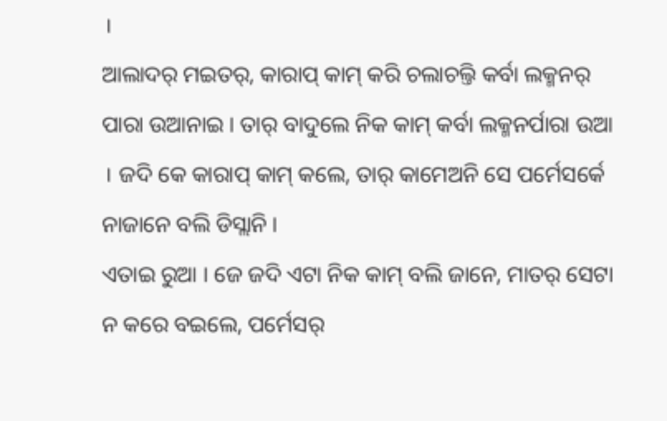।
ଆଲାଦର୍ ମଇତର୍, କାରାପ୍ କାମ୍ କରି ଚଲାଚଲ୍ତି କର୍ବା ଲକ୍ମନର୍ ପାରା ଉଆନାଇ । ତାର୍ ବାଦୁଲେ ନିକ କାମ୍ କର୍ବା ଲକ୍ମନର୍ପାରା ଉଆ । ଜଦି କେ କାରାପ୍ କାମ୍ କଲେ, ତାର୍ କାମେଅନି ସେ ପର୍ମେସର୍କେ ନାଜାନେ ବଲି ଡିସ୍ଲାନି ।
ଏତାଇ ରୁଆ । ଜେ ଜଦି ଏଟା ନିକ କାମ୍ ବଲି ଜାନେ, ମାତର୍ ସେଟା ନ କରେ ବଇଲେ, ପର୍ମେସର୍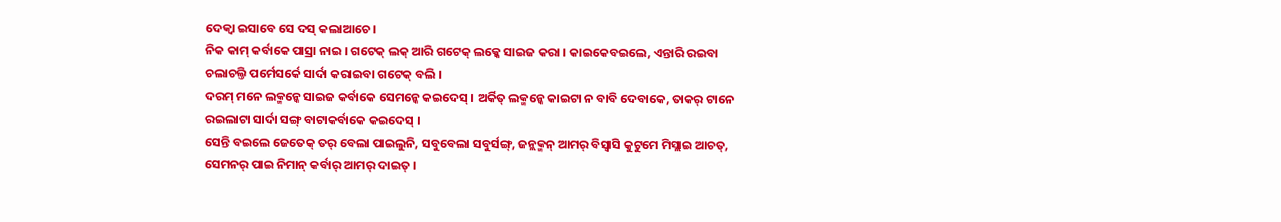ଦେକ୍ବା ଇସାବେ ସେ ଦସ୍ କଲାଆଚେ ।
ନିକ କାମ୍ କର୍ବାକେ ପାସ୍ରା ନାଇ । ଗଟେକ୍ ଲକ୍ ଆରି ଗଟେକ୍ ଲକ୍କେ ସାଇଜ କରା । କାଇକେବଇଲେ, ଏନ୍ତାରି ରଇବା ଚଲାଚଲ୍ତି ପର୍ମେସର୍କେ ସାର୍ଦା କରାଇବା ଗଟେକ୍ ବଲି ।
ଦରମ୍ ମନେ ଲକ୍ମନ୍କେ ସାଇଜ କର୍ବାକେ ସେମନ୍କେ କଇଦେସ୍ । ଅର୍କିତ୍ ଲକ୍ମନ୍କେ କାଇଟା ନ ବାବି ଦେବାକେ, ତାକର୍ ଟାନେ ରଇଲାଟା ସାର୍ଦା ସଙ୍ଗ୍ ବାଟାକର୍ବାକେ କଇଦେସ୍ ।
ସେନ୍ତି ବଇଲେ ଜେତେକ୍ ତର୍ ବେଲା ପାଇଲୁନି, ସବୁବେଲା ସବୁର୍ସଙ୍ଗ୍, ଜନ୍ଲକ୍ମନ୍ ଆମର୍ ବିସ୍ବାସି କୁଟୁମେ ମିସ୍ଲାଇ ଆଚତ୍, ସେମନର୍ ପାଇ ନିମାନ୍ କର୍ବାର୍ ଆମର୍ ଦାଇତ୍ ।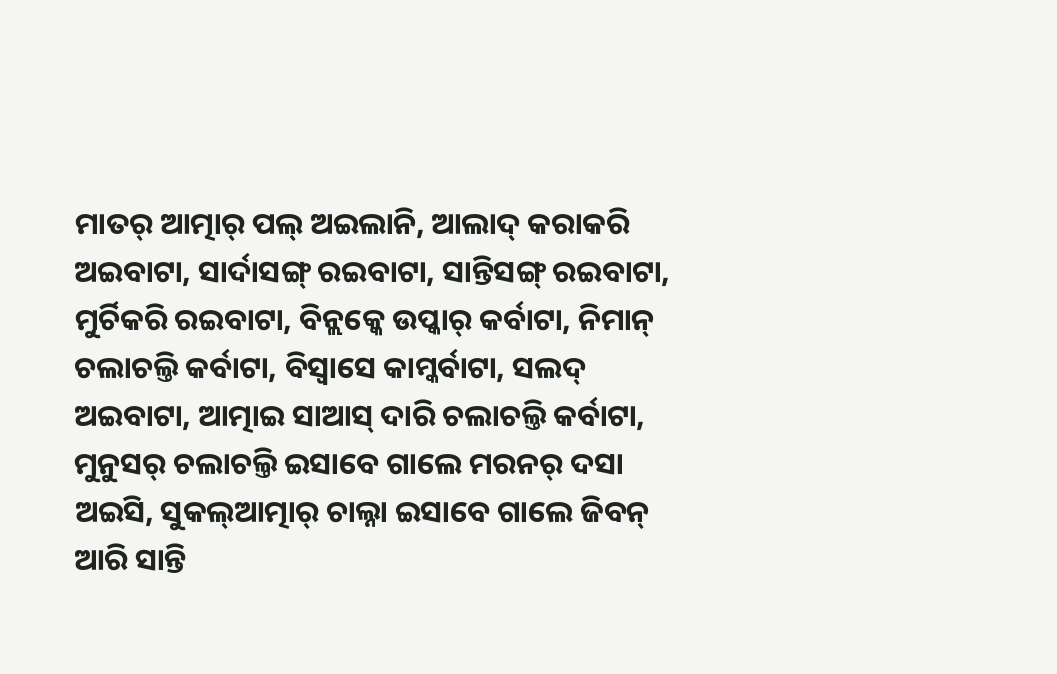ମାତର୍ ଆତ୍ମାର୍ ପଲ୍ ଅଇଲାନି, ଆଲାଦ୍ କରାକରି ଅଇବାଟା, ସାର୍ଦାସଙ୍ଗ୍ ରଇବାଟା, ସାନ୍ତିସଙ୍ଗ୍ ରଇବାଟା, ମୁର୍ଚିକରି ରଇବାଟା, ବିନ୍ଲକ୍କେ ଉପ୍କାର୍ କର୍ବାଟା, ନିମାନ୍ ଚଲାଚଲ୍ତି କର୍ବାଟା, ବିସ୍ବାସେ କାମ୍କର୍ବାଟା, ସଲଦ୍ ଅଇବାଟା, ଆତ୍ମାଇ ସାଆସ୍ ଦାରି ଚଲାଚଲ୍ତି କର୍ବାଟା,
ମୁନୁସର୍ ଚଲାଚଲ୍ତି ଇସାବେ ଗାଲେ ମରନର୍ ଦସା ଅଇସି, ସୁକଲ୍ଆତ୍ମାର୍ ଚାଲ୍ନା ଇସାବେ ଗାଲେ ଜିବନ୍ ଆରି ସାନ୍ତି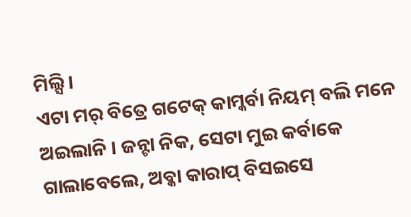ମିଲ୍ସି ।
ଏଟା ମର୍ ବିତ୍ରେ ଗଟେକ୍ କାମ୍କର୍ବା ନିୟମ୍ ବଲି ମନେ ଅଇଲାନି । ଜନ୍ଟା ନିକ, ସେଟା ମୁଇ କର୍ବାକେ ଗାଲାବେଲେ, ଅବ୍କା କାରାପ୍ ବିସଇସେ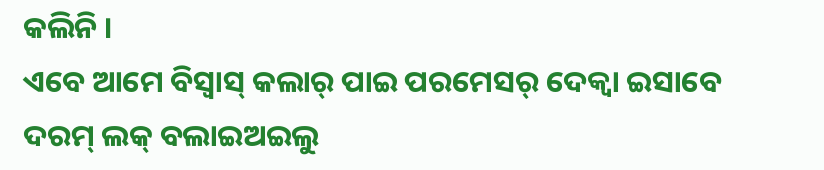କଲିନି ।
ଏବେ ଆମେ ବିସ୍ବାସ୍ କଲାର୍ ପାଇ ପରମେସର୍ ଦେକ୍ବା ଇସାବେ ଦରମ୍ ଲକ୍ ବଲାଇଅଇଲୁ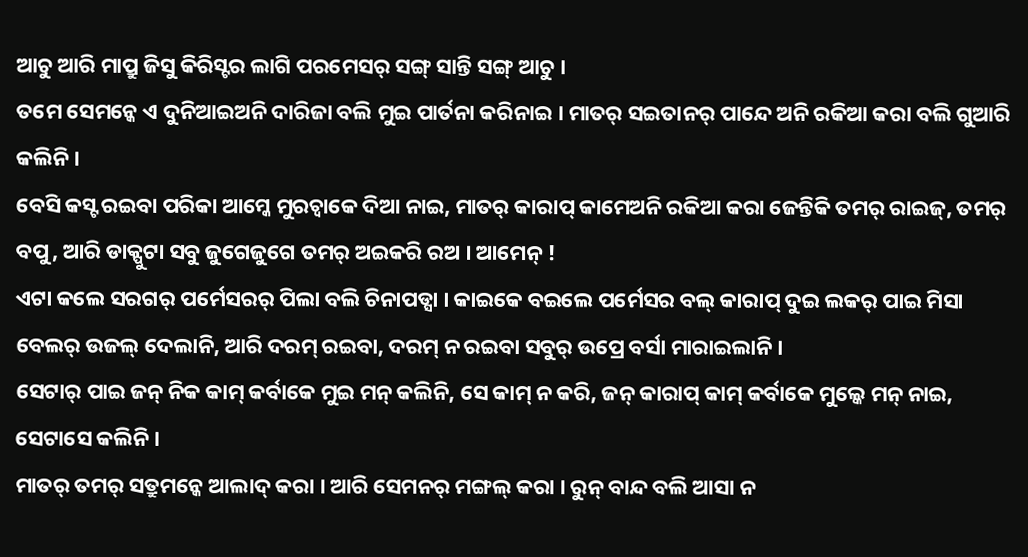ଆଚୁ ଆରି ମାପ୍ରୁ ଜିସୁ କିରିସ୍ଟର ଲାଗି ପରମେସର୍ ସଙ୍ଗ୍ ସାନ୍ତି ସଙ୍ଗ୍ ଆଚୁ ।
ତମେ ସେମନ୍କେ ଏ ଦୁନିଆଇଅନି ଦାରିଜା ବଲି ମୁଇ ପାର୍ତନା କରିନାଇ । ମାତର୍ ସଇତାନର୍ ପାନ୍ଦେ ଅନି ରକିଆ କରା ବଲି ଗୁଆରି କଲିନି ।
ବେସି କସ୍ଟ ରଇବା ପରିକା ଆମ୍କେ ମୁରଚ୍ବାକେ ଦିଆ ନାଇ, ମାତର୍ କାରାପ୍ କାମେଅନି ରକିଆ କରା ଜେନ୍ତିକି ତମର୍ ରାଇଜ୍, ତମର୍ ବପୁ, ଆରି ଡାକ୍ପୁଟା ସବୁ ଜୁଗେଜୁଗେ ତମର୍ ଅଇକରି ରଅ । ଆମେନ୍ !
ଏଟା କଲେ ସରଗର୍ ପର୍ମେସରର୍ ପିଲା ବଲି ଚିନାପଡ୍ସା । କାଇକେ ବଇଲେ ପର୍ମେସର ବଲ୍ କାରାପ୍ ଦୁଇ ଲକର୍ ପାଇ ମିସା ବେଲର୍ ଉଜଲ୍ ଦେଲାନି, ଆରି ଦରମ୍ ରଇବା, ଦରମ୍ ନ ରଇବା ସବୁର୍ ଉପ୍ରେ ବର୍ସା ମାରାଇଲାନି ।
ସେଟାର୍ ପାଇ ଜନ୍ ନିକ କାମ୍ କର୍ବାକେ ମୁଇ ମନ୍ କଲିନି, ସେ କାମ୍ ନ କରି, ଜନ୍ କାରାପ୍ କାମ୍ କର୍ବାକେ ମୁଲ୍କେ ମନ୍ ନାଇ, ସେଟାସେ କଲିନି ।
ମାତର୍ ତମର୍ ସତ୍ରୁମନ୍କେ ଆଲାଦ୍ କରା । ଆରି ସେମନର୍ ମଙ୍ଗଲ୍ କରା । ରୁନ୍ ବାନ୍ଦ ବଲି ଆସା ନ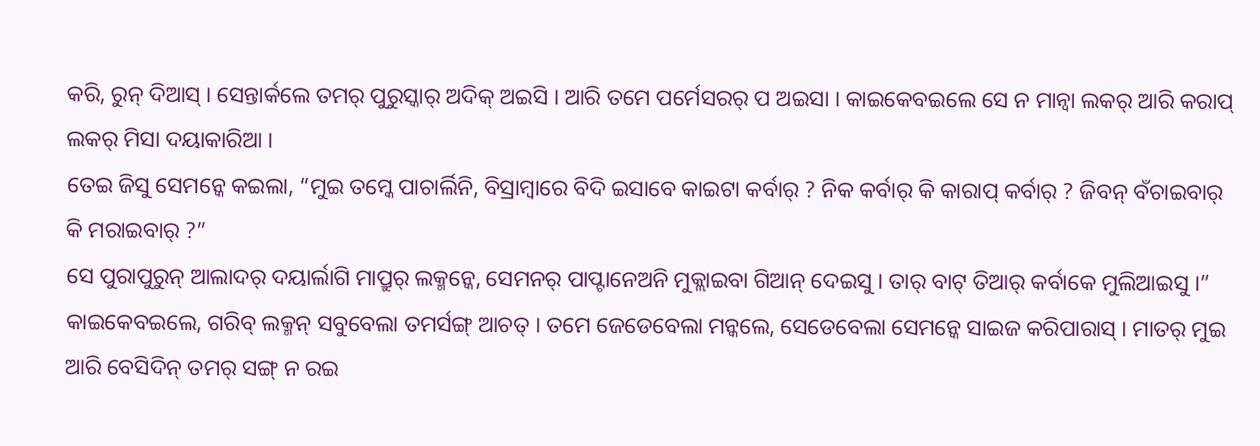କରି, ରୁନ୍ ଦିଆସ୍ । ସେନ୍ତାର୍କଲେ ତମର୍ ପୁରୁସ୍କାର୍ ଅଦିକ୍ ଅଇସି । ଆରି ତମେ ପର୍ମେସରର୍ ପ ଅଇସା । କାଇକେବଇଲେ ସେ ନ ମାନ୍ବା ଲକର୍ ଆରି କରାପ୍ ଲକର୍ ମିସା ଦୟାକାରିଆ ।
ତେଇ ଜିସୁ ସେମନ୍କେ କଇଲା, “ମୁଇ ତମ୍କେ ପାଚାର୍ଲିନି, ବିସ୍ରାମ୍ବାରେ ବିଦି ଇସାବେ କାଇଟା କର୍ବାର୍ ? ନିକ କର୍ବାର୍ କି କାରାପ୍ କର୍ବାର୍ ? ଜିବନ୍ ବଁଚାଇବାର୍ କି ମରାଇବାର୍ ?”
ସେ ପୁରାପୁରୁନ୍ ଆଲାଦର୍ ଦୟାର୍ଲାଗି ମାପ୍ରୁର୍ ଲକ୍ମନ୍କେ, ସେମନର୍ ପାପ୍ଟାନେଅନି ମୁକ୍ଲାଇବା ଗିଆନ୍ ଦେଇସୁ । ତାର୍ ବାଟ୍ ତିଆର୍ କର୍ବାକେ ମୁଲିଆଇସୁ ।”
କାଇକେବଇଲେ, ଗରିବ୍ ଲକ୍ମନ୍ ସବୁବେଲା ତମର୍ସଙ୍ଗ୍ ଆଚତ୍ । ତମେ ଜେଡେବେଲା ମନ୍କଲେ, ସେଡେବେଲା ସେମନ୍କେ ସାଇଜ କରିପାରାସ୍ । ମାତର୍ ମୁଇ ଆରି ବେସିଦିନ୍ ତମର୍ ସଙ୍ଗ୍ ନ ରଇ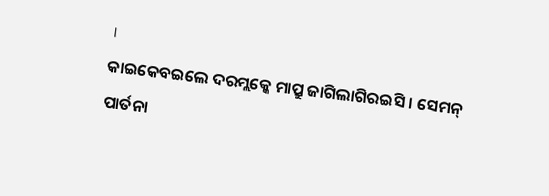।
କାଇକେବଇଲେ ଦରମ୍ଲକ୍କେ ମାପ୍ରୁ ଜାଗିଲାଗିରଇସି । ସେମନ୍ ପାର୍ତନା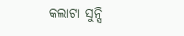କଲାଟା ସୁନ୍ସି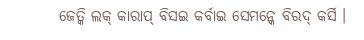ଜେତ୍କି ଲକ୍ କାରାପ୍ ବିସଇ କର୍ବାଇ ସେମନ୍କେ ବିରଦ୍ କର୍ସି ।